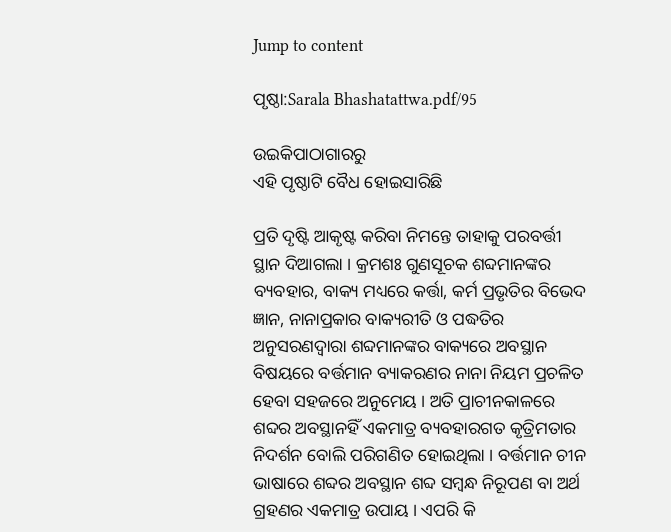Jump to content

ପୃଷ୍ଠା:Sarala Bhashatattwa.pdf/95

ଉଇକିପାଠାଗାର‌ରୁ
ଏହି ପୃଷ୍ଠାଟି ବୈଧ ହୋଇସାରିଛି

ପ୍ରତି ଦୃଷ୍ଟି ଆକୃଷ୍ଟ କରିବା ନିମନ୍ତେ ତାହାକୁ ପରବର୍ତ୍ତୀ ସ୍ଥାନ ଦିଆଗଲା । କ୍ରମଶଃ ଗୁଣସୂଚକ ଶବ୍ଦମାନଙ୍କର ବ୍ୟବହାର, ବାକ୍ୟ ମଧ୍ୟରେ କର୍ତ୍ତା, କର୍ମ ପ୍ରଭୃତିର ବିଭେଦ ଜ୍ଞାନ, ନାନାପ୍ରକାର ବାକ୍ୟରୀତି ଓ ପଦ୍ଧତିର ଅନୁସରଣଦ୍ୱାରା ଶବ୍ଦମାନଙ୍କର ବାକ୍ୟରେ ଅବସ୍ଥାନ ବିଷୟରେ ବର୍ତ୍ତମାନ ବ୍ୟାକରଣର ନାନା ନିୟମ ପ୍ରଚଳିତ ହେବା ସହଜରେ ଅନୁମେୟ । ଅତି ପ୍ରାଚୀନ‌କାଳରେ ଶବ୍ଦର ଅବସ୍ଥାନହିଁ ଏକମାତ୍ର ବ୍ୟବହାରଗତ କୃତ୍ରିମତାର ନିଦର୍ଶନ ବୋଲି ପରିଗଣିତ ହୋଇଥିଲା । ବର୍ତ୍ତମାନ ଚୀନ ଭାଷାରେ ଶବ୍ଦର ଅବସ୍ଥାନ ଶବ୍ଦ ସମ୍ବନ୍ଧ ନିରୂପଣ ବା ଅର୍ଥ ଗ୍ରହଣର ଏକମାତ୍ର ଉପାୟ । ଏପରି କି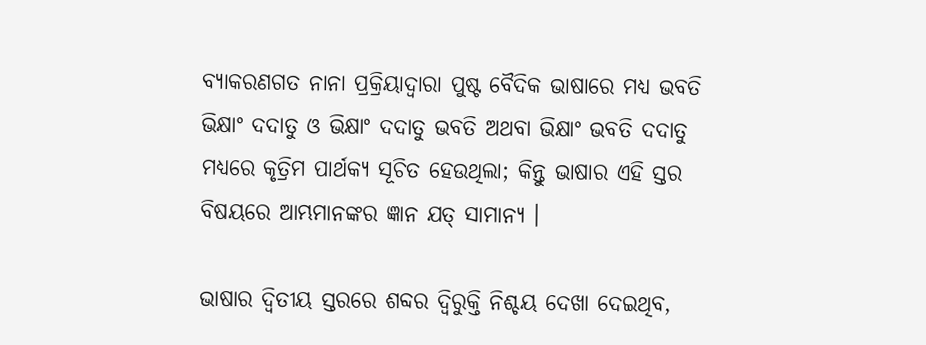ବ୍ୟାକରଣଗତ ନାନା ପ୍ରକ୍ରିୟାଦ୍ୱାରା ପୁଷ୍ଟ ବୈଦିକ ଭାଷାରେ ମଧ୍ୟ ଭବତି ଭିକ୍ଷାଂ ଦଦାତୁ ଓ ଭିକ୍ଷାଂ ଦଦାତୁ ଭବତି ଅଥବା ଭିକ୍ଷାଂ ଭବତି ଦଦାତୁ ମଧ୍ୟରେ କୃତ୍ରିମ ପାର୍ଥକ୍ୟ ସୂଚିତ ହେଉଥିଲା; କିନ୍ତୁ ଭାଷାର ଏହି ସ୍ତର ବିଷୟରେ ଆମ୍ଭମାନଙ୍କର ଜ୍ଞାନ ଯତ୍ ସାମାନ୍ୟ ।

ଭାଷାର ଦ୍ୱିତୀୟ ସ୍ତରରେ ଶବ୍ଦର ଦ୍ୱିରୁକ୍ତି ନିଶ୍ଚୟ ଦେଖା ଦେଇଥିବ,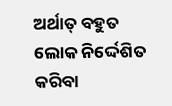ଅର୍ଥାତ୍ ବହୁତ ଲୋକ ନିର୍ଦ୍ଦେଶିତ କରିବା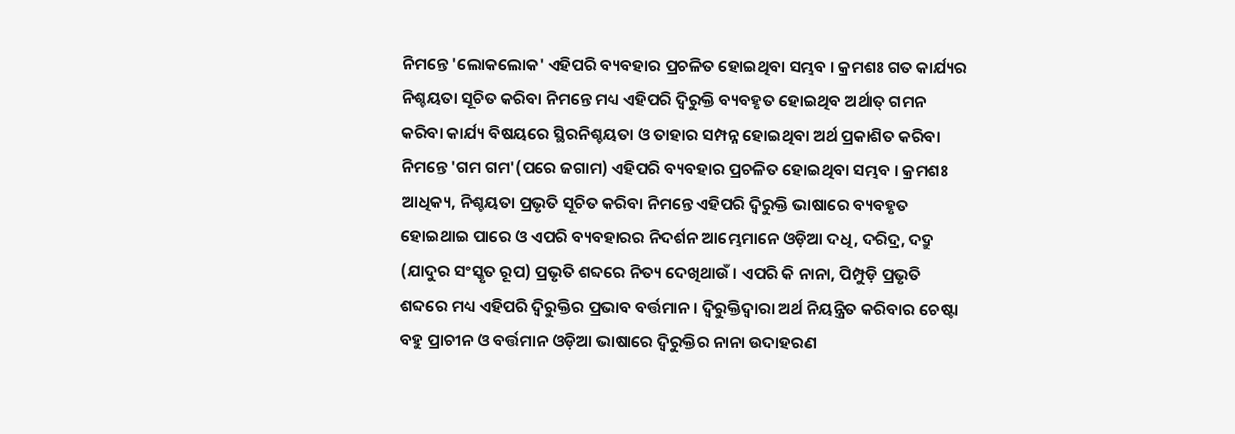ନିମନ୍ତେ 'ଲୋକଲୋକ' ଏହିପରି ବ୍ୟବହାର ପ୍ରଚଳିତ ହୋଇଥିବା ସମ୍ଭବ । କ୍ରମଶଃ ଗତ କାର୍ଯ୍ୟର ନିଶ୍ଚୟତା ସୂଚିତ କରିବା ନିମନ୍ତେ ମଧ୍ୟ ଏହିପରି ଦ୍ୱିରୁକ୍ତି ବ୍ୟବହୃତ ହୋଇଥିବ ଅର୍ଥାତ୍ ଗମନ କରିବା କାର୍ଯ୍ୟ ବିଷୟରେ ସ୍ଥିରନିଶ୍ଚୟତା ଓ ତାହାର ସମ୍ପନ୍ନ ହୋଇଥିବା ଅର୍ଥ ପ୍ରକାଶିତ କରିବା ନିମନ୍ତେ 'ଗମ ଗମ'(ପରେ ଜଗାମ) ଏହିପରି ବ୍ୟବହାର ପ୍ରଚଳିତ ହୋଇଥିବା ସମ୍ଭବ । କ୍ରମଶଃ ଆଧିକ୍ୟ, ନିଶ୍ଚୟତା ପ୍ରଭୃତି ସୂଚିତ କରିବା ନିମନ୍ତେ ଏହିପରି ଦ୍ୱିରୁକ୍ତି ଭାଷାରେ ବ୍ୟବହୃତ ହୋଇଥାଇ ପାରେ ଓ ଏପରି ବ୍ୟବହାରର ନିଦର୍ଶନ ଆମ୍ଭେମାନେ ଓଡ଼ିଆ ଦଧି, ଦରିଦ୍ର, ଦଦ୍ରୁ (ଯାଦୁର ସଂସ୍କୃତ ରୂପ) ପ୍ରଭୃତି ଶବ୍ଦରେ ନିତ୍ୟ ଦେଖିଥାଉଁ । ଏପରି କି ନାନା, ପିମ୍ପୁଡ଼ି ପ୍ରଭୃତି ଶବ୍ଦରେ ମଧ୍ୟ ଏହିପରି ଦ୍ୱିରୁକ୍ତିର ପ୍ରଭାବ ବର୍ତ୍ତମାନ । ଦ୍ୱିରୁକ୍ତିଦ୍ୱାରା ଅର୍ଥ ନିୟନ୍ତ୍ରିତ କରିବାର ଚେଷ୍ଟା ବହୁ ପ୍ରାଚୀନ ଓ ବର୍ତ୍ତମାନ ଓଡ଼ିଆ ଭାଷାରେ ଦ୍ୱିରୁକ୍ତିର ନାନା ଉଦାହରଣ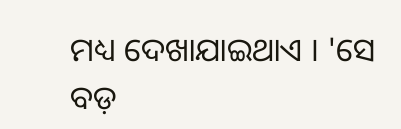ମଧ୍ୟ ଦେଖାଯାଇଥାଏ । 'ସେ ବଡ଼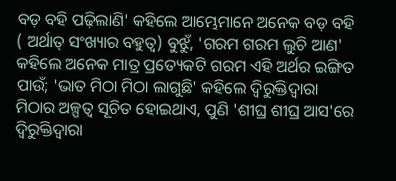ବଡ଼ ବହି ପଢ଼ିଲାଣି' କହିଲେ ଆମ୍ଭେମାନେ ଅନେକ ବଡ଼ ବହି ( ଅର୍ଥାତ୍ ସଂଖ୍ୟାର ବହୁତ୍ୱ) ବୁଝୁଁ, 'ଗରମ ଗରମ ଲୁଚି ଆଣ' କହିଲେ ଅନେକ ମାତ୍ର ପ୍ରତ୍ୟେକଟି ଗରମ ଏହି ଅର୍ଥର ଇଙ୍ଗିତ ପାଉଁ; 'ଭାତ ମିଠା ମିଠା ଲାଗୁଛି' କହିଲେ ଦ୍ୱିରୁକ୍ତିଦ୍ବାରା ମିଠାର ଅଳ୍ପତ୍ୱ ସୂଚିତ ହୋଇଥାଏ, ପୁଣି 'ଶୀଘ୍ର ଶୀଘ୍ର ଆସ'ରେ ଦ୍ୱିରୁକ୍ତିଦ୍ୱାରା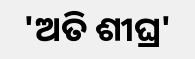'ଅତି ଶୀଘ୍ର'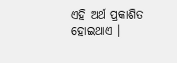ଏହି ଅର୍ଥ ପ୍ରକାଶିତ ହୋଇଥାଏ ।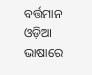ବର୍ତ୍ତମାନ ଓଡ଼ିଆ ଭାଷାରେ